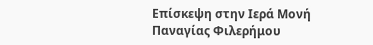Επίσκεψη στην Ιερά Μονή Παναγίας Φιλερήμου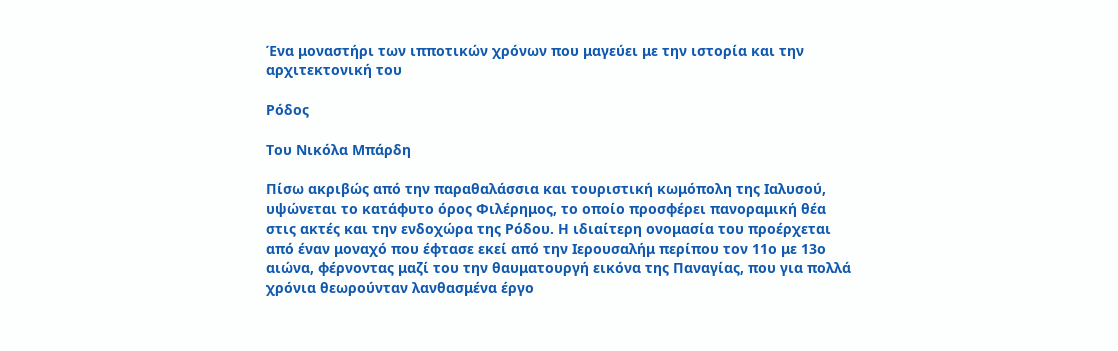Ένα μοναστήρι των ιπποτικών χρόνων που μαγεύει με την ιστορία και την αρχιτεκτονική του

Ρόδος

Του Νικόλα Μπάρδη

Πίσω ακριβώς από την παραθαλάσσια και τουριστική κωμόπολη της Ιαλυσού, υψώνεται το κατάφυτο όρος Φιλέρημος, το οποίο προσφέρει πανοραμική θέα στις ακτές και την ενδοχώρα της Ρόδου. Η ιδιαίτερη ονομασία του προέρχεται από έναν μοναχό που έφτασε εκεί από την Ιερουσαλήμ περίπου τον 11ο με 13ο αιώνα, φέρνοντας μαζί του την θαυματουργή εικόνα της Παναγίας, που για πολλά χρόνια θεωρούνταν λανθασμένα έργο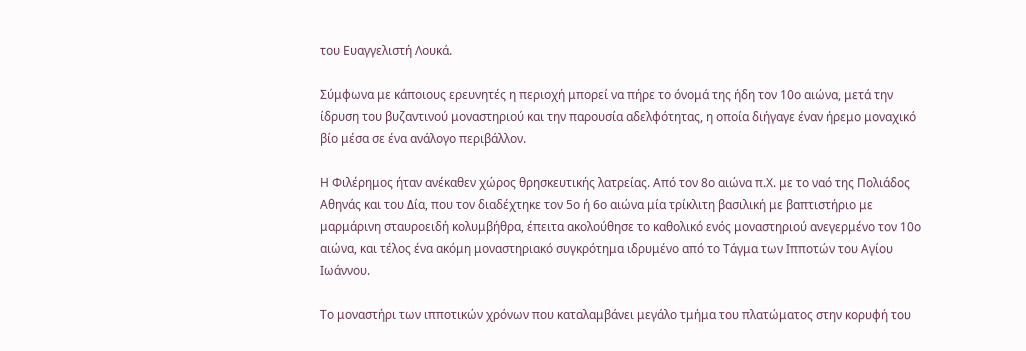του Ευαγγελιστή Λουκά.

Σύμφωνα με κάποιους ερευνητές η περιοχή μπορεί να πήρε το όνομά της ήδη τον 10ο αιώνα, μετά την ίδρυση του βυζαντινού μοναστηριού και την παρουσία αδελφότητας, η οποία διήγαγε έναν ήρεμο μοναχικό βίο μέσα σε ένα ανάλογο περιβάλλον.

Η Φιλέρημος ήταν ανέκαθεν χώρος θρησκευτικής λατρείας. Από τον 8ο αιώνα π.Χ. με το ναό της Πολιάδος Αθηνάς και του ∆ία, που τον διαδέχτηκε τον 5ο ή 6ο αιώνα μία τρίκλιτη βασιλική με βαπτιστήριο με μαρμάρινη σταυροειδή κολυμβήθρα, έπειτα ακολούθησε το καθολικό ενός μοναστηριού ανεγερμένο τον 10ο αιώνα, και τέλος ένα ακόμη μοναστηριακό συγκρότημα ιδρυμένο από το Τάγμα των Ιπποτών του Αγίου Ιωάννου.

Το μοναστήρι των ιπποτικών χρόνων που καταλαμβάνει μεγάλο τμήμα του πλατώματος στην κορυφή του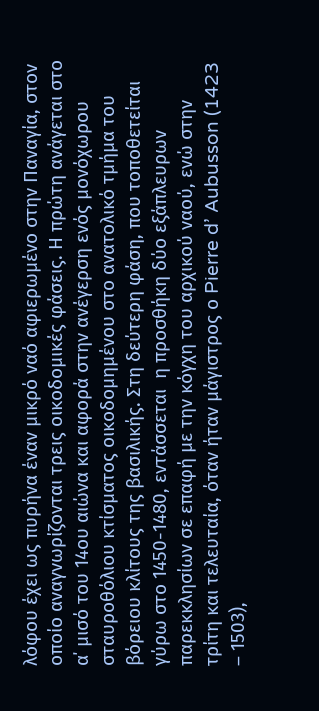λόφου έχει ως πυρήνα έναν μικρό ναό αφιερωμένο στην Παναγία, στον οποίο αναγνωρίζονται τρεις οικοδομικές φάσεις. Η πρώτη ανάγεται στο α΄ μισό του 14ου αιώνα και αφορά στην ανέγερση ενός μονόχωρου σταυροθόλιου κτίσματος οικοδομημένου στο ανατολικό τμήμα του βόρειου κλίτους της βασιλικής. Στη δεύτερη φάση, που τοποθετείται γύρω στο 1450-1480, εντάσσεται  η προσθήκη δύο εξάπλευρων παρεκκλησίων σε επαφή με την κόγχη του αρχικού ναού, ενώ στην τρίτη και τελευταία, όταν ήταν μάγιστρος ο Pierre d’ Aubusson (1423 – 1503),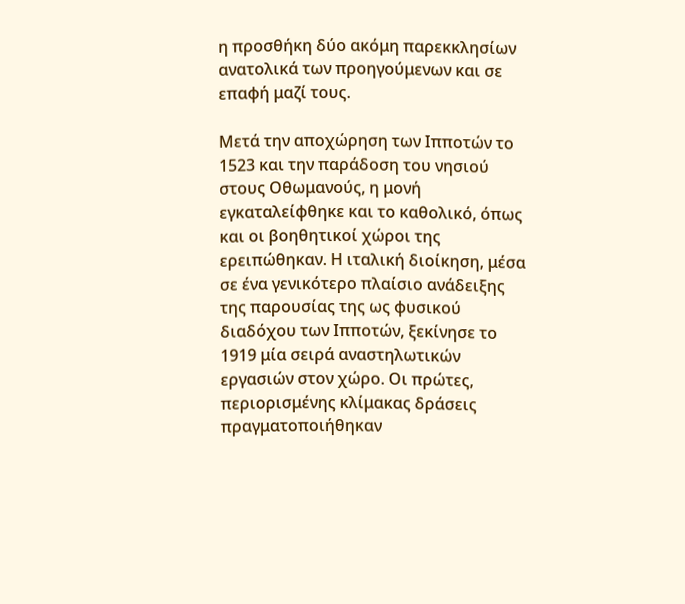η προσθήκη δύο ακόμη παρεκκλησίων ανατολικά των προηγούμενων και σε επαφή μαζί τους.

Μετά την αποχώρηση των Ιπποτών το 1523 και την παράδοση του νησιού στους Οθωμανούς, η μονή εγκαταλείφθηκε και το καθολικό, όπως και οι βοηθητικοί χώροι της ερειπώθηκαν. Η ιταλική διοίκηση, μέσα σε ένα γενικότερο πλαίσιο ανάδειξης της παρουσίας της ως φυσικού διαδόχου των Ιπποτών, ξεκίνησε το 1919 μία σειρά αναστηλωτικών εργασιών στον χώρο. Οι πρώτες, περιορισμένης κλίμακας δράσεις πραγματοποιήθηκαν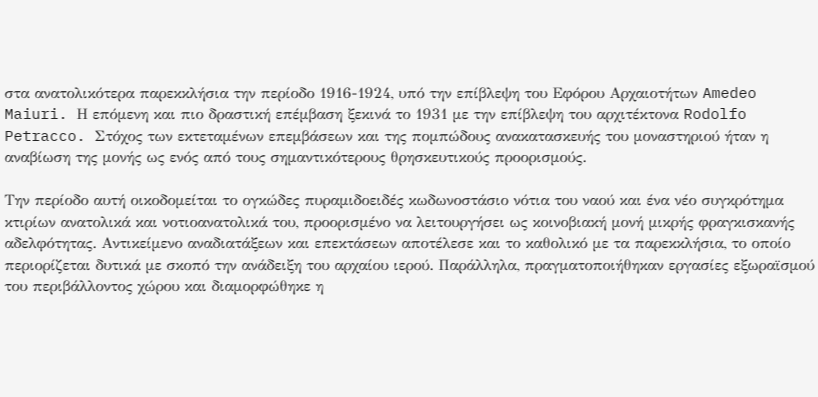στα ανατολικότερα παρεκκλήσια την περίοδο 1916-1924, υπό την επίβλεψη του Εφόρου Αρχαιοτήτων Amedeo Maiuri. Η επόμενη και πιο δραστική επέμβαση ξεκινά το 1931 με την επίβλεψη του αρχιτέκτονα Rodolfo Petracco. Στόχος των εκτεταμένων επεμβάσεων και της πομπώδους ανακατασκευής του μοναστηριού ήταν η αναβίωση της μονής ως ενός από τους σημαντικότερους θρησκευτικούς προορισμούς.

Την περίοδο αυτή οικοδομείται το ογκώδες πυραμιδοειδές κωδωνοστάσιο νότια του ναού και ένα νέο συγκρότημα κτιρίων ανατολικά και νοτιοανατολικά του, προορισμένο να λειτουργήσει ως κοινοβιακή μονή μικρής φραγκισκανής αδελφότητας. Αντικείμενο αναδιατάξεων και επεκτάσεων αποτέλεσε και το καθολικό με τα παρεκκλήσια, το οποίο περιορίζεται δυτικά με σκοπό την ανάδειξη του αρχαίου ιερού. Παράλληλα, πραγματοποιήθηκαν εργασίες εξωραϊσμού του περιβάλλοντος χώρου και διαμορφώθηκε η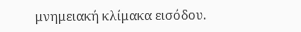μνημειακή κλίμακα εισόδου.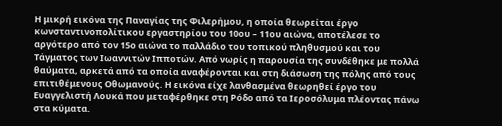Η μικρή εικόνα της Παναγίας της Φιλερήμου, η οποία θεωρείται έργο κωνσταντινοπολίτικου εργαστηρίου του 10ου – 11ου αιώνα, αποτέλεσε το αργότερο από τον 15ο αιώνα το παλλάδιο του τοπικού πληθυσμού και του Τάγματος των Ιωαννιτών Ιπποτών. Από νωρίς η παρουσία της συνδέθηκε με πολλά θαύματα, αρκετά από τα οποία αναφέρονται και στη διάσωση της πόλης από τους επιτιθέμενους Οθωμανούς. Η εικόνα είχε λανθασμένα θεωρηθεί έργο του Eυαγγελιστή Λουκά που μεταφέρθηκε στη Ρόδο από τα Ιεροσόλυμα πλέοντας πάνω στα κύματα.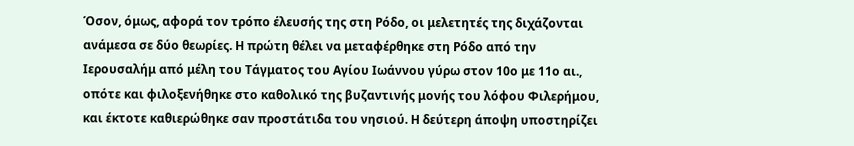Όσον, όμως, αφορά τον τρόπο έλευσής της στη Ρόδο, οι μελετητές της διχάζονται ανάμεσα σε δύο θεωρίες. Η πρώτη θέλει να μεταφέρθηκε στη Ρόδο από την Ιερουσαλήμ από μέλη του Τάγματος του Αγίου Ιωάννου γύρω στον 10ο με 11ο αι., οπότε και φιλοξενήθηκε στο καθολικό της βυζαντινής μονής του λόφου Φιλερήμου, και έκτοτε καθιερώθηκε σαν προστάτιδα του νησιού. Η δεύτερη άποψη υποστηρίζει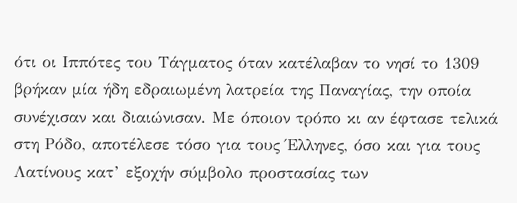ότι οι Ιππότες του Τάγματος όταν κατέλαβαν το νησί το 1309 βρήκαν μία ήδη εδραιωμένη λατρεία της Παναγίας, την οποία συνέχισαν και διαιώνισαν. Με όποιον τρόπο κι αν έφτασε τελικά στη Ρόδο, αποτέλεσε τόσο για τους Έλληνες, όσο και για τους Λατίνους κατ’ εξοχήν σύμβολο προστασίας των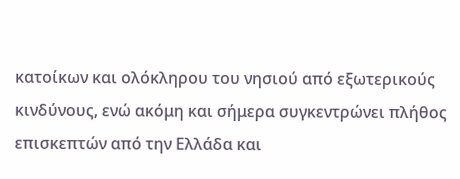κατοίκων και ολόκληρου του νησιού από εξωτερικούς κινδύνους, ενώ ακόμη και σήμερα συγκεντρώνει πλήθος επισκεπτών από την Ελλάδα και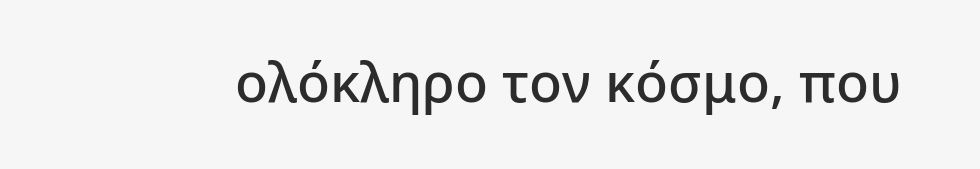ολόκληρο τον κόσμο, που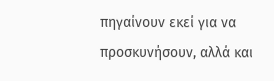πηγαίνουν εκεί για να προσκυνήσουν, αλλά και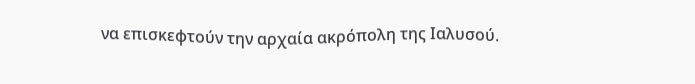να επισκεφτούν την αρχαία ακρόπολη της Ιαλυσού.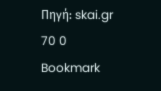Πηγή: skai.gr
70 0 Bookmark